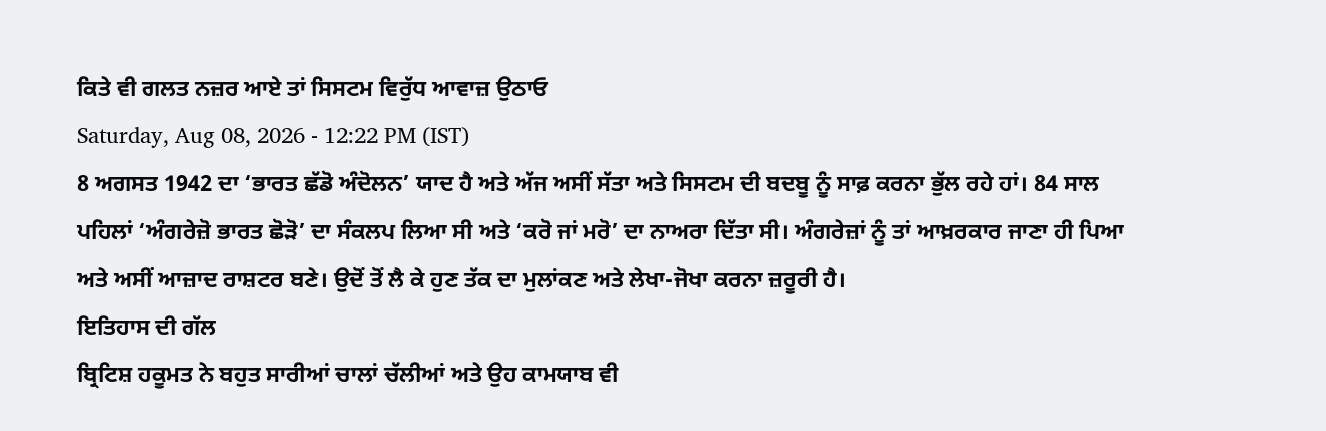ਕਿਤੇ ਵੀ ਗਲਤ ਨਜ਼ਰ ਆਏ ਤਾਂ ਸਿਸਟਮ ਵਿਰੁੱਧ ਆਵਾਜ਼ ਉਠਾਓ
Saturday, Aug 08, 2026 - 12:22 PM (IST)
8 ਅਗਸਤ 1942 ਦਾ ‘ਭਾਰਤ ਛੱਡੋ ਅੰਦੋਲਨ’ ਯਾਦ ਹੈ ਅਤੇ ਅੱਜ ਅਸੀਂ ਸੱਤਾ ਅਤੇ ਸਿਸਟਮ ਦੀ ਬਦਬੂ ਨੂੰ ਸਾਫ਼ ਕਰਨਾ ਭੁੱਲ ਰਹੇ ਹਾਂ। 84 ਸਾਲ ਪਹਿਲਾਂ ‘ਅੰਗਰੇਜ਼ੋ ਭਾਰਤ ਛੋੜੋ’ ਦਾ ਸੰਕਲਪ ਲਿਆ ਸੀ ਅਤੇ ‘ਕਰੋ ਜਾਂ ਮਰੋ’ ਦਾ ਨਾਅਰਾ ਦਿੱਤਾ ਸੀ। ਅੰਗਰੇਜ਼ਾਂ ਨੂੰ ਤਾਂ ਆਖ਼ਰਕਾਰ ਜਾਣਾ ਹੀ ਪਿਆ ਅਤੇ ਅਸੀਂ ਆਜ਼ਾਦ ਰਾਸ਼ਟਰ ਬਣੇ। ਉਦੋਂ ਤੋਂ ਲੈ ਕੇ ਹੁਣ ਤੱਕ ਦਾ ਮੁਲਾਂਕਣ ਅਤੇ ਲੇਖਾ-ਜੋਖਾ ਕਰਨਾ ਜ਼ਰੂਰੀ ਹੈ।
ਇਤਿਹਾਸ ਦੀ ਗੱਲ
ਬ੍ਰਿਟਿਸ਼ ਹਕੂਮਤ ਨੇ ਬਹੁਤ ਸਾਰੀਆਂ ਚਾਲਾਂ ਚੱਲੀਆਂ ਅਤੇ ਉਹ ਕਾਮਯਾਬ ਵੀ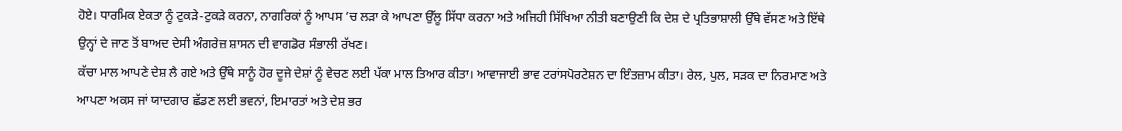ਹੋਏ। ਧਾਰਮਿਕ ਏਕਤਾ ਨੂੰ ਟੁਕੜੇ-ਟੁਕੜੇ ਕਰਨਾ, ਨਾਗਰਿਕਾਂ ਨੂੰ ਆਪਸ ’ਚ ਲੜਾ ਕੇ ਆਪਣਾ ਉੱਲੂ ਸਿੱਧਾ ਕਰਨਾ ਅਤੇ ਅਜਿਹੀ ਸਿੱਖਿਆ ਨੀਤੀ ਬਣਾਉਣੀ ਕਿ ਦੇਸ਼ ਦੇ ਪ੍ਰਤਿਭਾਸ਼ਾਲੀ ਉੱਥੇ ਵੱਸਣ ਅਤੇ ਇੱਥੇ ਉਨ੍ਹਾਂ ਦੇ ਜਾਣ ਤੋਂ ਬਾਅਦ ਦੇਸੀ ਅੰਗਰੇਜ਼ ਸ਼ਾਸਨ ਦੀ ਵਾਗਡੋਰ ਸੰਭਾਲੀ ਰੱਖਣ।
ਕੱਚਾ ਮਾਲ ਆਪਣੇ ਦੇਸ਼ ਲੈ ਗਏ ਅਤੇ ਉੱਥੇ ਸਾਨੂੰ ਹੋਰ ਦੂਜੇ ਦੇਸ਼ਾਂ ਨੂੰ ਵੇਚਣ ਲਈ ਪੱਕਾ ਮਾਲ ਤਿਆਰ ਕੀਤਾ। ਆਵਾਜਾਈ ਭਾਵ ਟਰਾਂਸਪੋਰਟੇਸ਼ਨ ਦਾ ਇੰਤਜ਼ਾਮ ਕੀਤਾ। ਰੇਲ, ਪੁਲ, ਸੜਕ ਦਾ ਨਿਰਮਾਣ ਅਤੇ ਆਪਣਾ ਅਕਸ ਜਾਂ ਯਾਦਗਾਰ ਛੱਡਣ ਲਈ ਭਵਨਾਂ, ਇਮਾਰਤਾਂ ਅਤੇ ਦੇਸ਼ ਭਰ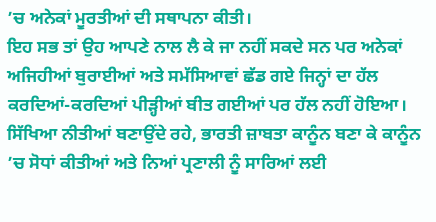’ਚ ਅਨੇਕਾਂ ਮੂਰਤੀਆਂ ਦੀ ਸਥਾਪਨਾ ਕੀਤੀ।
ਇਹ ਸਭ ਤਾਂ ਉਹ ਆਪਣੇ ਨਾਲ ਲੈ ਕੇ ਜਾ ਨਹੀਂ ਸਕਦੇ ਸਨ ਪਰ ਅਨੇਕਾਂ ਅਜਿਹੀਆਂ ਬੁਰਾਈਆਂ ਅਤੇ ਸਮੱਸਿਆਵਾਂ ਛੱਡ ਗਏ ਜਿਨ੍ਹਾਂ ਦਾ ਹੱਲ ਕਰਦਿਆਂ-ਕਰਦਿਆਂ ਪੀੜ੍ਹੀਆਂ ਬੀਤ ਗਈਆਂ ਪਰ ਹੱਲ ਨਹੀਂ ਹੋਇਆ। ਸਿੱਖਿਆ ਨੀਤੀਆਂ ਬਣਾਉਂਦੇ ਰਹੇ, ਭਾਰਤੀ ਜ਼ਾਬਤਾ ਕਾਨੂੰਨ ਬਣਾ ਕੇ ਕਾਨੂੰਨ ’ਚ ਸੋਧਾਂ ਕੀਤੀਆਂ ਅਤੇ ਨਿਆਂ ਪ੍ਰਣਾਲੀ ਨੂੰ ਸਾਰਿਆਂ ਲਈ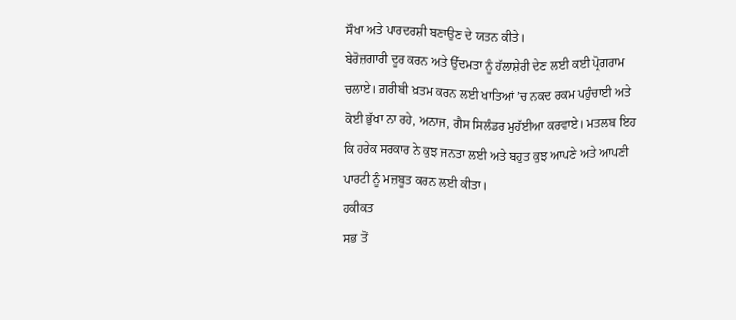ਸੌਖਾ ਅਤੇ ਪਾਰਦਰਸ਼ੀ ਬਣਾਉਣ ਦੇ ਯਤਨ ਕੀਤੇ।
ਬੇਰੋਜ਼ਗਾਰੀ ਦੂਰ ਕਰਨ ਅਤੇ ਉੱਦਮਤਾ ਨੂੰ ਹੱਲਾਸ਼ੇਰੀ ਦੇਣ ਲਈ ਕਈ ਪ੍ਰੋਗਰਾਮ ਚਲਾਏ। ਗ਼ਰੀਬੀ ਖ਼ਤਮ ਕਰਨ ਲਈ ਖਾਤਿਆਂ ’ਚ ਨਕਦ ਰਕਮ ਪਹੁੰਚਾਈ ਅਤੇ ਕੋਈ ਭੁੱਖਾ ਨਾ ਰਹੇ, ਅਨਾਜ, ਗੈਸ ਸਿਲੰਡਰ ਮੁਹੱਈਆ ਕਰਵਾਏ। ਮਤਲਬ ਇਹ ਕਿ ਹਰੇਕ ਸਰਕਾਰ ਨੇ ਕੁਝ ਜਨਤਾ ਲਈ ਅਤੇ ਬਹੁਤ ਕੁਝ ਆਪਣੇ ਅਤੇ ਆਪਣੀ ਪਾਰਟੀ ਨੂੰ ਮਜ਼ਬੂਤ ਕਰਨ ਲਈ ਕੀਤਾ।
ਹਕੀਕਤ
ਸਭ ਤੋਂ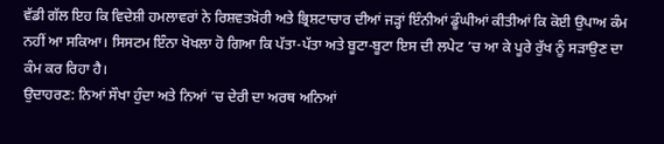ਵੱਡੀ ਗੱਲ ਇਹ ਕਿ ਵਿਦੇਸ਼ੀ ਹਮਲਾਵਰਾਂ ਨੇ ਰਿਸ਼ਵਤਖ਼ੋਰੀ ਅਤੇ ਭ੍ਰਿਸ਼ਟਾਚਾਰ ਦੀਆਂ ਜੜ੍ਹਾਂ ਇੰਨੀਆਂ ਡੂੰਘੀਆਂ ਕੀਤੀਆਂ ਕਿ ਕੋਈ ਉਪਾਅ ਕੰਮ ਨਹੀਂ ਆ ਸਕਿਆ। ਸਿਸਟਮ ਇੰਨਾ ਖੋਖਲਾ ਹੋ ਗਿਆ ਕਿ ਪੱਤਾ-ਪੱਤਾ ਅਤੇ ਬੂਟਾ-ਬੂਟਾ ਇਸ ਦੀ ਲਪੇਟ ’ਚ ਆ ਕੇ ਪੂਰੇ ਰੁੱਖ ਨੂੰ ਸੜਾਉਣ ਦਾ ਕੰਮ ਕਰ ਰਿਹਾ ਹੈ।
ਉਦਾਹਰਣ: ਨਿਆਂ ਸੌਖਾ ਹੁੰਦਾ ਅਤੇ ਨਿਆਂ ’ਚ ਦੇਰੀ ਦਾ ਅਰਥ ਅਨਿਆਂ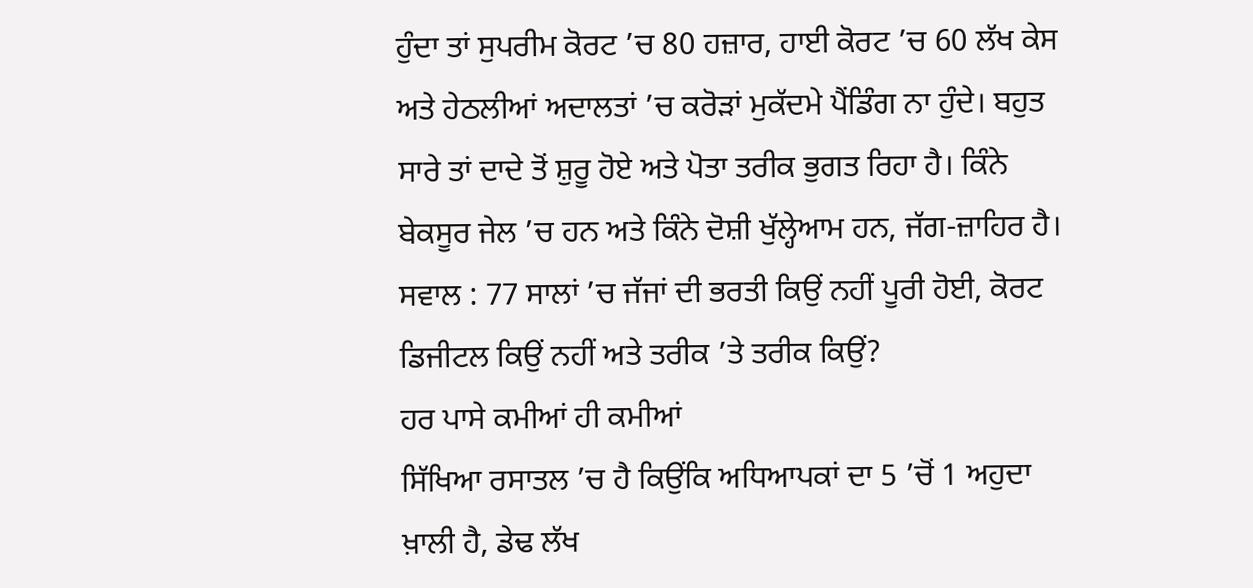ਹੁੰਦਾ ਤਾਂ ਸੁਪਰੀਮ ਕੋਰਟ ’ਚ 80 ਹਜ਼ਾਰ, ਹਾਈ ਕੋਰਟ ’ਚ 60 ਲੱਖ ਕੇਸ ਅਤੇ ਹੇਠਲੀਆਂ ਅਦਾਲਤਾਂ ’ਚ ਕਰੋੜਾਂ ਮੁਕੱਦਮੇ ਪੈਂਡਿੰਗ ਨਾ ਹੁੰਦੇ। ਬਹੁਤ ਸਾਰੇ ਤਾਂ ਦਾਦੇ ਤੋਂ ਸ਼ੁਰੂ ਹੋਏ ਅਤੇ ਪੋਤਾ ਤਰੀਕ ਭੁਗਤ ਰਿਹਾ ਹੈ। ਕਿੰਨੇ ਬੇਕਸੂਰ ਜੇਲ ’ਚ ਹਨ ਅਤੇ ਕਿੰਨੇ ਦੋਸ਼ੀ ਖੁੱਲ੍ਹੇਆਮ ਹਨ, ਜੱਗ-ਜ਼ਾਹਿਰ ਹੈ।
ਸਵਾਲ : 77 ਸਾਲਾਂ ’ਚ ਜੱਜਾਂ ਦੀ ਭਰਤੀ ਕਿਉਂ ਨਹੀਂ ਪੂਰੀ ਹੋਈ, ਕੋਰਟ ਡਿਜੀਟਲ ਕਿਉਂ ਨਹੀਂ ਅਤੇ ਤਰੀਕ ’ਤੇ ਤਰੀਕ ਕਿਉਂ?
ਹਰ ਪਾਸੇ ਕਮੀਆਂ ਹੀ ਕਮੀਆਂ
ਸਿੱਖਿਆ ਰਸਾਤਲ ’ਚ ਹੈ ਕਿਉਂਕਿ ਅਧਿਆਪਕਾਂ ਦਾ 5 ’ਚੋਂ 1 ਅਹੁਦਾ ਖ਼ਾਲੀ ਹੈ, ਡੇਢ ਲੱਖ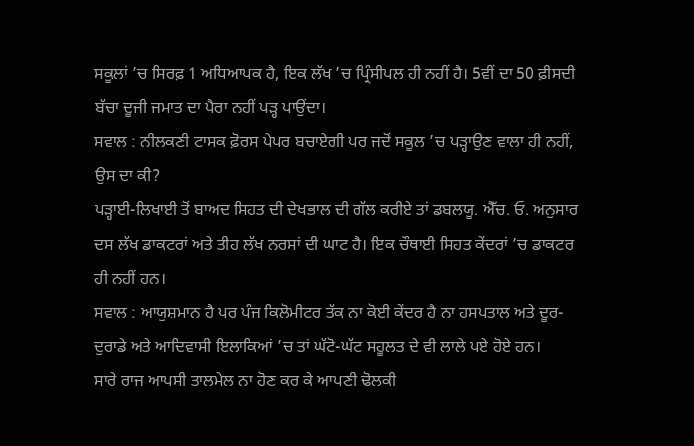ਸਕੂਲਾਂ ’ਚ ਸਿਰਫ਼ 1 ਅਧਿਆਪਕ ਹੈ, ਇਕ ਲੱਖ ’ਚ ਪ੍ਰਿੰਸੀਪਲ ਹੀ ਨਹੀਂ ਹੈ। 5ਵੀਂ ਦਾ 50 ਫ਼ੀਸਦੀ ਬੱਚਾ ਦੂਜੀ ਜਮਾਤ ਦਾ ਪੈਰਾ ਨਹੀਂ ਪੜ੍ਹ ਪਾਉਂਦਾ।
ਸਵਾਲ : ਨੀਲਕਣੀ ਟਾਸਕ ਫ਼ੋਰਸ ਪੇਪਰ ਬਚਾਏਗੀ ਪਰ ਜਦੋਂ ਸਕੂਲ ’ਚ ਪੜ੍ਹਾਉਣ ਵਾਲਾ ਹੀ ਨਹੀਂ, ਉਸ ਦਾ ਕੀ?
ਪੜ੍ਹਾਈ-ਲਿਖਾਈ ਤੋਂ ਬਾਅਦ ਸਿਹਤ ਦੀ ਦੇਖਭਾਲ ਦੀ ਗੱਲ ਕਰੀਏ ਤਾਂ ਡਬਲਯੂ. ਐੱਚ. ਓ. ਅਨੁਸਾਰ ਦਸ ਲੱਖ ਡਾਕਟਰਾਂ ਅਤੇ ਤੀਹ ਲੱਖ ਨਰਸਾਂ ਦੀ ਘਾਟ ਹੈ। ਇਕ ਚੌਥਾਈ ਸਿਹਤ ਕੇਂਦਰਾਂ ’ਚ ਡਾਕਟਰ ਹੀ ਨਹੀਂ ਹਨ।
ਸਵਾਲ : ਆਯੁਸ਼ਮਾਨ ਹੈ ਪਰ ਪੰਜ ਕਿਲੋਮੀਟਰ ਤੱਕ ਨਾ ਕੋਈ ਕੇਂਦਰ ਹੈ ਨਾ ਹਸਪਤਾਲ ਅਤੇ ਦੂਰ-ਦੁਰਾਡੇ ਅਤੇ ਆਦਿਵਾਸੀ ਇਲਾਕਿਆਂ ’ਚ ਤਾਂ ਘੱਟੋ-ਘੱਟ ਸਹੂਲਤ ਦੇ ਵੀ ਲਾਲੇ ਪਏ ਹੋਏ ਹਨ।
ਸਾਰੇ ਰਾਜ ਆਪਸੀ ਤਾਲਮੇਲ ਨਾ ਹੋਣ ਕਰ ਕੇ ਆਪਣੀ ਢੋਲਕੀ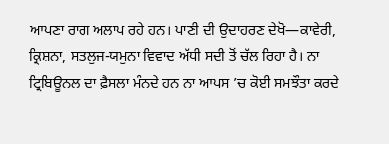ਆਪਣਾ ਰਾਗ ਅਲਾਪ ਰਹੇ ਹਨ। ਪਾਣੀ ਦੀ ਉਦਾਹਰਣ ਦੇਖੋ—ਕਾਵੇਰੀ, ਕ੍ਰਿਸ਼ਨਾ, ਸਤਲੁਜ-ਯਮੁਨਾ ਵਿਵਾਦ ਅੱਧੀ ਸਦੀ ਤੋਂ ਚੱਲ ਰਿਹਾ ਹੈ। ਨਾ ਟ੍ਰਿਬਿਊਨਲ ਦਾ ਫ਼ੈਸਲਾ ਮੰਨਦੇ ਹਨ ਨਾ ਆਪਸ ’ਚ ਕੋਈ ਸਮਝੌਤਾ ਕਰਦੇ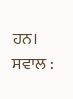ਹਨ। ਸਵਾਲ :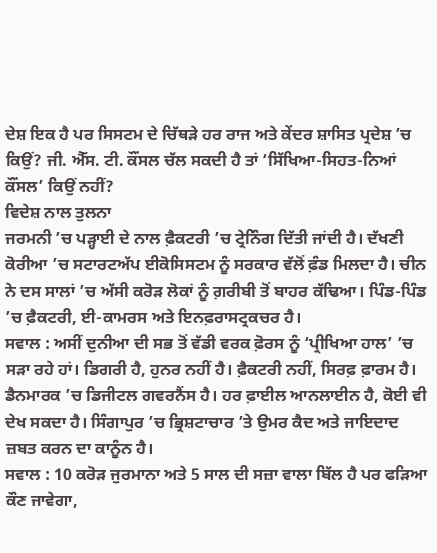ਦੇਸ਼ ਇਕ ਹੈ ਪਰ ਸਿਸਟਮ ਦੇ ਚਿੱਥੜੇ ਹਰ ਰਾਜ ਅਤੇ ਕੇਂਦਰ ਸ਼ਾਸਿਤ ਪ੍ਰਦੇਸ਼ ’ਚ ਕਿਉਂ? ਜੀ. ਐੱਸ. ਟੀ. ਕੌਂਸਲ ਚੱਲ ਸਕਦੀ ਹੈ ਤਾਂ ‘ਸਿੱਖਿਆ-ਸਿਹਤ-ਨਿਆਂ ਕੌਂਸਲ’ ਕਿਉਂ ਨਹੀਂ?
ਵਿਦੇਸ਼ ਨਾਲ ਤੁਲਨਾ
ਜਰਮਨੀ ’ਚ ਪੜ੍ਹਾਈ ਦੇ ਨਾਲ ਫ਼ੈਕਟਰੀ ’ਚ ਟ੍ਰੇਨਿੰਗ ਦਿੱਤੀ ਜਾਂਦੀ ਹੈ। ਦੱਖਣੀ ਕੋਰੀਆ ’ਚ ਸਟਾਰਟਅੱਪ ਈਕੋਸਿਸਟਮ ਨੂੰ ਸਰਕਾਰ ਵੱਲੋਂ ਫ਼ੰਡ ਮਿਲਦਾ ਹੈ। ਚੀਨ ਨੇ ਦਸ ਸਾਲਾਂ ’ਚ ਅੱਸੀ ਕਰੋੜ ਲੋਕਾਂ ਨੂੰ ਗ਼ਰੀਬੀ ਤੋਂ ਬਾਹਰ ਕੱਢਿਆ। ਪਿੰਡ-ਪਿੰਡ ’ਚ ਫ਼ੈਕਟਰੀ, ਈ-ਕਾਮਰਸ ਅਤੇ ਇਨਫ਼ਰਾਸਟ੍ਰਕਚਰ ਹੈ।
ਸਵਾਲ : ਅਸੀਂ ਦੁਨੀਆ ਦੀ ਸਭ ਤੋਂ ਵੱਡੀ ਵਰਕ ਫ਼ੋਰਸ ਨੂੰ ‘ਪ੍ਰੀਖਿਆ ਹਾਲ’ ’ਚ ਸੜਾ ਰਹੇ ਹਾਂ। ਡਿਗਰੀ ਹੈ, ਹੁਨਰ ਨਹੀਂ ਹੈ। ਫ਼ੈਕਟਰੀ ਨਹੀਂ, ਸਿਰਫ਼ ਫ਼ਾਰਮ ਹੈ। ਡੈਨਮਾਰਕ ’ਚ ਡਿਜੀਟਲ ਗਵਰਨੈਂਸ ਹੈ। ਹਰ ਫ਼ਾਈਲ ਆਨਲਾਈਨ ਹੈ, ਕੋਈ ਵੀ ਦੇਖ ਸਕਦਾ ਹੈ। ਸਿੰਗਾਪੁਰ ’ਚ ਭ੍ਰਿਸ਼ਟਾਚਾਰ ’ਤੇ ਉਮਰ ਕੈਦ ਅਤੇ ਜਾਇਦਾਦ ਜ਼ਬਤ ਕਰਨ ਦਾ ਕਾਨੂੰਨ ਹੈ।
ਸਵਾਲ : 10 ਕਰੋੜ ਜੁਰਮਾਨਾ ਅਤੇ 5 ਸਾਲ ਦੀ ਸਜ਼ਾ ਵਾਲਾ ਬਿੱਲ ਹੈ ਪਰ ਫੜਿਆ ਕੌਣ ਜਾਵੇਗਾ,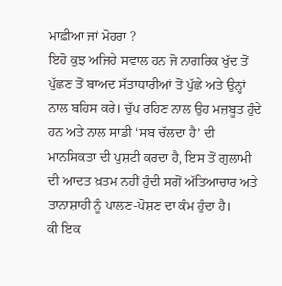ਮਾਫ਼ੀਆ ਜਾਂ ਮੋਹਰਾ ?
ਇਹੋ ਕੁਝ ਅਜਿਹੇ ਸਵਾਲ ਹਨ ਜੋ ਨਾਗਰਿਕ ਖੁੱਦ ਤੋਂ ਪੁੱਛਣ ਤੋਂ ਬਾਅਦ ਸੱਤਾਧਾਰੀਆਂ ਤੋਂ ਪੁੱਛੇ ਅਤੇ ਉਨ੍ਹਾਂ ਨਾਲ ਬਹਿਸ ਕਰੇ। ਚੁੱਪ ਰਹਿਣ ਨਾਲ ਉਹ ਮਜ਼ਬੂਤ ਹੁੰਦੇ ਹਨ ਅਤੇ ਨਾਲ ਸਾਡੀ ‘ਸਬ ਚੱਲਦਾ ਹੈ’ ਦੀ ਮਾਨਸਿਕਤਾ ਦੀ ਪੁਸ਼ਟੀ ਕਰਦਾ ਹੈ, ਇਸ ਤੋਂ ਗੁਲਾਮੀ ਦੀ ਆਦਤ ਖ਼ਤਮ ਨਹੀਂ ਹੁੰਦੀ ਸਗੋਂ ਅੱਤਿਆਚਾਰ ਅਤੇ ਤਾਨਾਸ਼ਾਹੀ ਨੂੰ ਪਾਲਣ-ਪੋਸ਼ਣ ਦਾ ਕੰਮ ਹੁੰਦਾ ਹੈ।
ਕੀ ਇਕ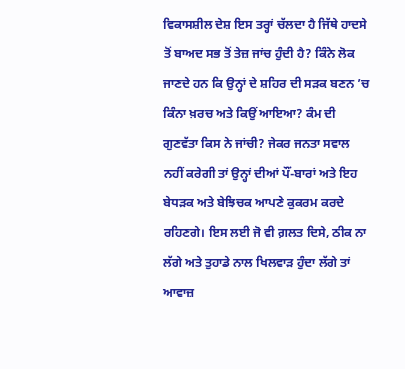ਵਿਕਾਸਸ਼ੀਲ ਦੇਸ਼ ਇਸ ਤਰ੍ਹਾਂ ਚੱਲਦਾ ਹੈ ਜਿੱਥੇ ਹਾਦਸੇ ਤੋਂ ਬਾਅਦ ਸਭ ਤੋਂ ਤੇਜ਼ ਜਾਂਚ ਹੁੰਦੀ ਹੈ? ਕਿੰਨੇ ਲੋਕ ਜਾਣਦੇ ਹਨ ਕਿ ਉਨ੍ਹਾਂ ਦੇ ਸ਼ਹਿਰ ਦੀ ਸੜਕ ਬਣਨ ’ਚ ਕਿੰਨਾ ਖ਼ਰਚ ਅਤੇ ਕਿਉਂ ਆਇਆ? ਕੰਮ ਦੀ ਗੁਣਵੱਤਾ ਕਿਸ ਨੇ ਜਾਂਚੀ? ਜੇਕਰ ਜਨਤਾ ਸਵਾਲ ਨਹੀਂ ਕਰੇਗੀ ਤਾਂ ਉਨ੍ਹਾਂ ਦੀਆਂ ਪੌਂ-ਬਾਰਾਂ ਅਤੇ ਇਹ ਬੇਧੜਕ ਅਤੇ ਬੇਝਿਚਕ ਆਪਣੇ ਕੁਕਰਮ ਕਰਦੇ ਰਹਿਣਗੇ। ਇਸ ਲਈ ਜੋ ਵੀ ਗ਼ਲਤ ਦਿਸੇ, ਠੀਕ ਨਾ ਲੱਗੇ ਅਤੇ ਤੁਹਾਡੇ ਨਾਲ ਖਿਲਵਾੜ ਹੁੰਦਾ ਲੱਗੇ ਤਾਂ ਆਵਾਜ਼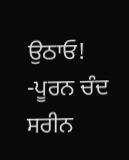ਉਠਾਓ!
-ਪੂਰਨ ਚੰਦ ਸਰੀਨ